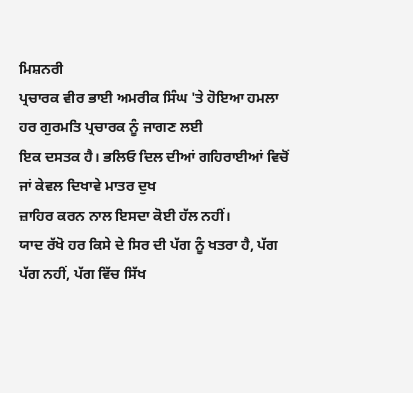ਮਿਸ਼ਨਰੀ
ਪ੍ਰਚਾਰਕ ਵੀਰ ਭਾਈ ਅਮਰੀਕ ਸਿੰਘ 'ਤੇ ਹੋਇਆ ਹਮਲਾ ਹਰ ਗੁਰਮਤਿ ਪ੍ਰਚਾਰਕ ਨੂੰ ਜਾਗਣ ਲਈ
ਇਕ ਦਸਤਕ ਹੈ। ਭਲਿਓ ਦਿਲ ਦੀਆਂ ਗਹਿਰਾਈਆਂ ਵਿਚੋਂ ਜਾਂ ਕੇਵਲ ਦਿਖਾਵੇ ਮਾਤਰ ਦੁਖ
ਜ਼ਾਹਿਰ ਕਰਨ ਨਾਲ ਇਸਦਾ ਕੋਈ ਹੱਲ ਨਹੀਂ।
ਯਾਦ ਰੱਖੋ ਹਰ ਕਿਸੇ ਦੇ ਸਿਰ ਦੀ ਪੱਗ ਨੂੰ ਖਤਰਾ ਹੈ, ਪੱਗ
ਪੱਗ ਨਹੀਂ, ਪੱਗ ਵਿੱਚ ਸਿੱਖ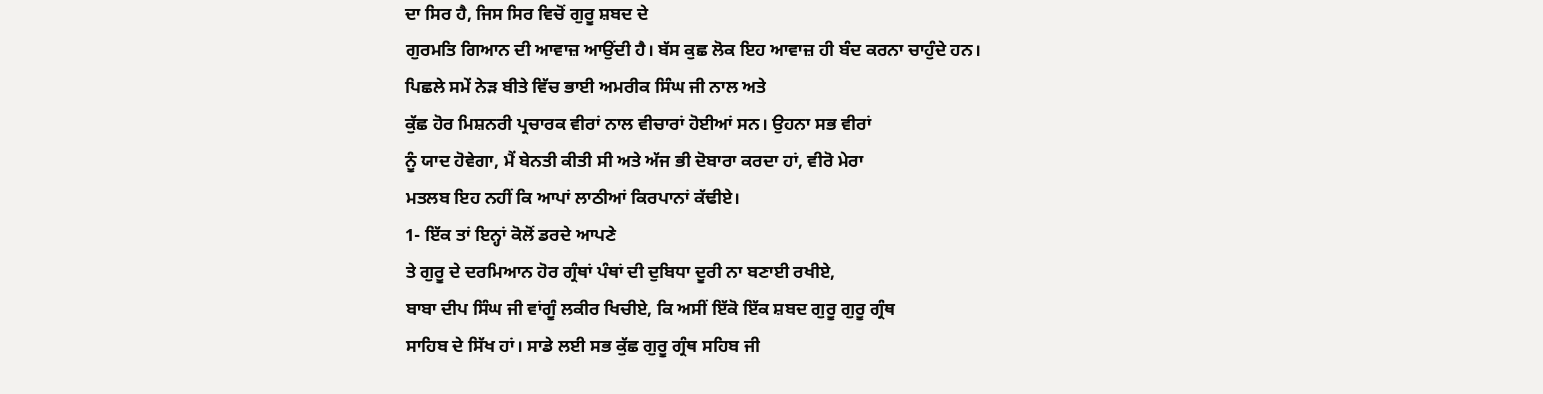ਦਾ ਸਿਰ ਹੈ, ਜਿਸ ਸਿਰ ਵਿਚੋਂ ਗੁਰੂ ਸ਼ਬਦ ਦੇ
ਗੁਰਮਤਿ ਗਿਆਨ ਦੀ ਆਵਾਜ਼ ਆਉਂਦੀ ਹੈ। ਬੱਸ ਕੁਛ ਲੋਕ ਇਹ ਆਵਾਜ਼ ਹੀ ਬੰਦ ਕਰਨਾ ਚਾਹੁੰਦੇ ਹਨ।
ਪਿਛਲੇ ਸਮੇਂ ਨੇੜ ਬੀਤੇ ਵਿੱਚ ਭਾਈ ਅਮਰੀਕ ਸਿੰਘ ਜੀ ਨਾਲ ਅਤੇ
ਕੁੱਛ ਹੋਰ ਮਿਸ਼ਨਰੀ ਪ੍ਰਚਾਰਕ ਵੀਰਾਂ ਨਾਲ ਵੀਚਾਰਾਂ ਹੋਈਆਂ ਸਨ। ਉਹਨਾ ਸਭ ਵੀਰਾਂ
ਨੂੰ ਯਾਦ ਹੋਵੇਗਾ, ਮੈਂ ਬੇਨਤੀ ਕੀਤੀ ਸੀ ਅਤੇ ਅੱਜ ਭੀ ਦੋਬਾਰਾ ਕਰਦਾ ਹਾਂ, ਵੀਰੋ ਮੇਰਾ
ਮਤਲਬ ਇਹ ਨਹੀਂ ਕਿ ਆਪਾਂ ਲਾਠੀਆਂ ਕਿਰਪਾਨਾਂ ਕੱਢੀਏ।
1- ਇੱਕ ਤਾਂ ਇਨ੍ਹਾਂ ਕੋਲੋਂ ਡਰਦੇ ਆਪਣੇ
ਤੇ ਗੁਰੂ ਦੇ ਦਰਮਿਆਨ ਹੋਰ ਗ੍ਰੰਥਾਂ ਪੰਥਾਂ ਦੀ ਦੁਬਿਧਾ ਦੂਰੀ ਨਾ ਬਣਾਈ ਰਖੀਏ,
ਬਾਬਾ ਦੀਪ ਸਿੰਘ ਜੀ ਵਾਂਗੂੰ ਲਕੀਰ ਖਿਚੀਏ, ਕਿ ਅਸੀਂ ਇੱਕੋ ਇੱਕ ਸ਼ਬਦ ਗੁਰੂ ਗੁਰੂ ਗ੍ਰੰਥ
ਸਾਹਿਬ ਦੇ ਸਿੱਖ ਹਾਂ। ਸਾਡੇ ਲਈ ਸਭ ਕੁੱਛ ਗੁਰੂ ਗ੍ਰੰਥ ਸਹਿਬ ਜੀ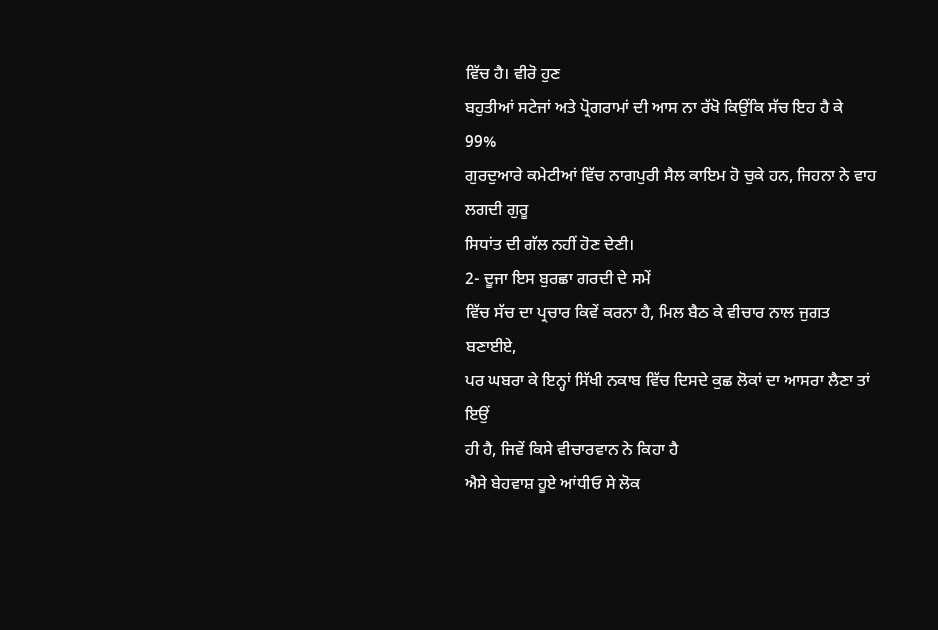ਵਿੱਚ ਹੈ। ਵੀਰੋ ਹੁਣ
ਬਹੁਤੀਆਂ ਸਟੇਜਾਂ ਅਤੇ ਪ੍ਰੋਗਰਾਮਾਂ ਦੀ ਆਸ ਨਾ ਰੱਖੋ ਕਿਉਂਕਿ ਸੱਚ ਇਹ ਹੈ ਕੇ 99%
ਗੁਰਦੁਆਰੇ ਕਮੇਟੀਆਂ ਵਿੱਚ ਨਾਗਪੁਰੀ ਸੈਲ ਕਾਇਮ ਹੋ ਚੁਕੇ ਹਨ, ਜਿਹਨਾ ਨੇ ਵਾਹ ਲਗਦੀ ਗੁਰੂ
ਸਿਧਾਂਤ ਦੀ ਗੱਲ ਨਹੀਂ ਹੋਣ ਦੇਣੀ।
2- ਦੂਜਾ ਇਸ ਬੁਰਛਾ ਗਰਦੀ ਦੇ ਸਮੇਂ
ਵਿੱਚ ਸੱਚ ਦਾ ਪ੍ਰਚਾਰ ਕਿਵੇਂ ਕਰਨਾ ਹੈ, ਮਿਲ ਬੈਠ ਕੇ ਵੀਚਾਰ ਨਾਲ ਜੁਗਤ ਬਣਾਈਏ,
ਪਰ ਘਬਰਾ ਕੇ ਇਨ੍ਹਾਂ ਸਿੱਖੀ ਨਕਾਬ ਵਿੱਚ ਦਿਸਦੇ ਕੁਛ ਲੋਕਾਂ ਦਾ ਆਸਰਾ ਲੈਣਾ ਤਾਂ ਇਉਂ
ਹੀ ਹੈ, ਜਿਵੇਂ ਕਿਸੇ ਵੀਚਾਰਵਾਨ ਨੇ ਕਿਹਾ ਹੈ
ਐਸੇ ਬੇਹਵਾਸ਼ ਹੂਏ ਆਂਧੀਓ ਸੇ ਲੋਕ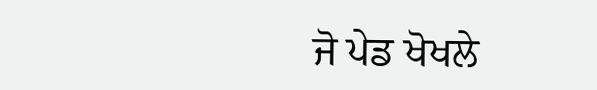ਜੋ ਪੇਡ ਖੋਖਲੇ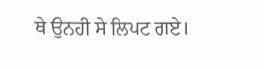ਥੇ ਉਨਹੀ ਸੇ ਲਿਪਟ ਗਏ।